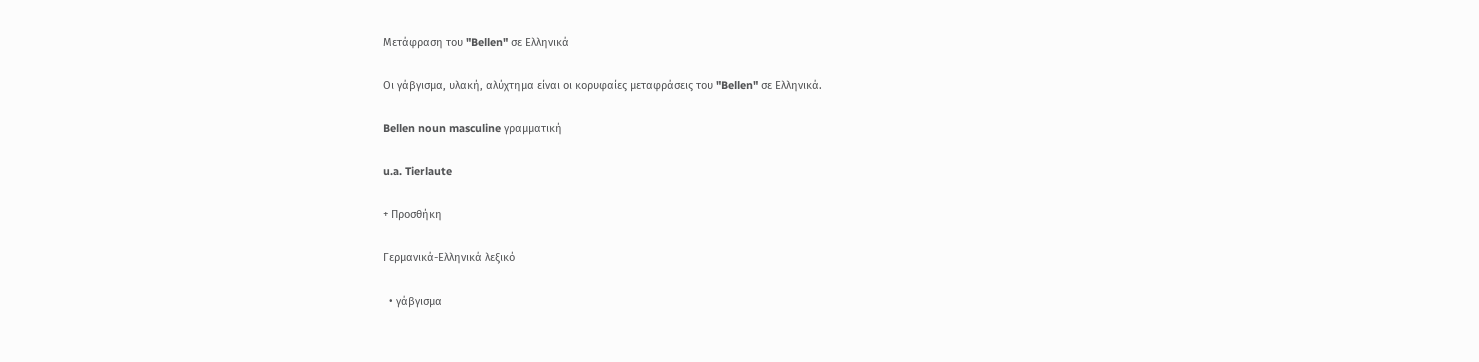Μετάφραση του "Bellen" σε Ελληνικά

Οι γάβγισμα, υλακή, αλύχτημα είναι οι κορυφαίες μεταφράσεις του "Bellen" σε Ελληνικά.

Bellen noun masculine γραμματική

u.a. Tierlaute

+ Προσθήκη

Γερμανικά-Ελληνικά λεξικό

  • γάβγισμα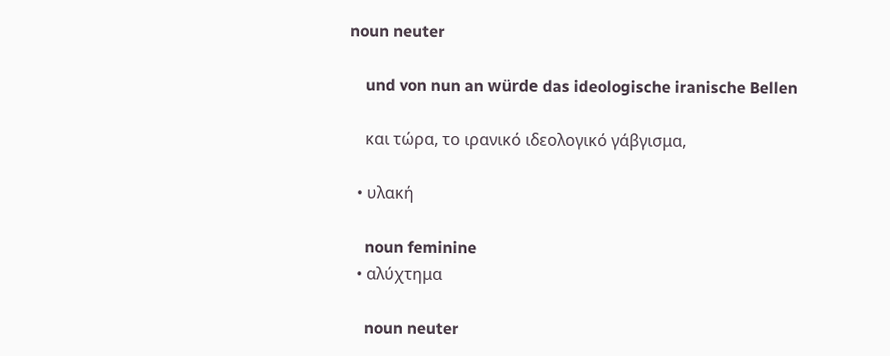noun neuter

    und von nun an würde das ideologische iranische Bellen

    και τώρα, το ιρανικό ιδεολογικό γάβγισμα,

  • υλακή

    noun feminine
  • αλύχτημα

    noun neuter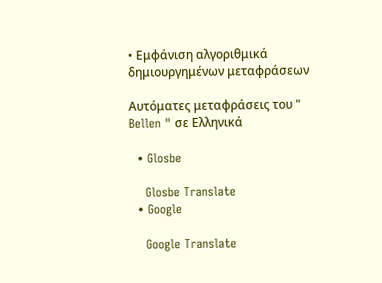• Εμφάνιση αλγοριθμικά δημιουργημένων μεταφράσεων

Αυτόματες μεταφράσεις του " Bellen " σε Ελληνικά

  • Glosbe

    Glosbe Translate
  • Google

    Google Translate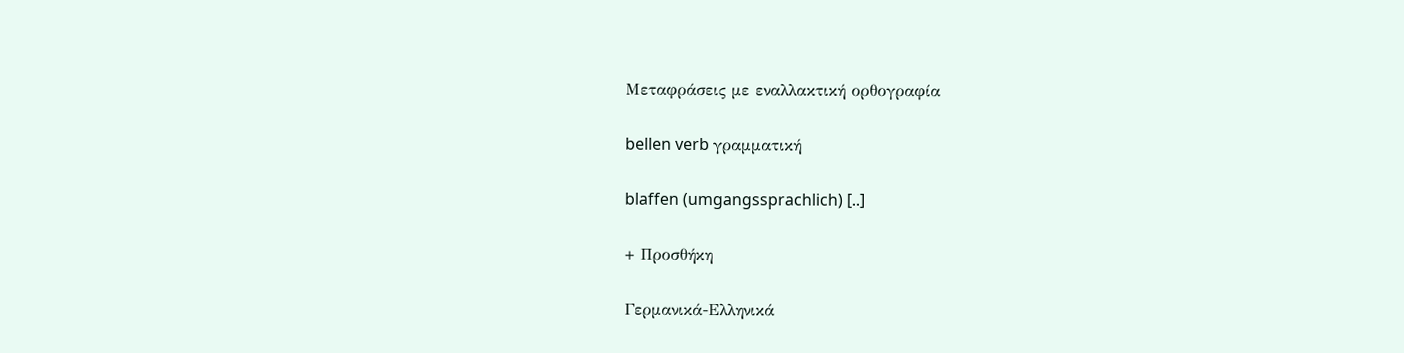Μεταφράσεις με εναλλακτική ορθογραφία

bellen verb γραμματική

blaffen (umgangssprachlich) [..]

+ Προσθήκη

Γερμανικά-Ελληνικά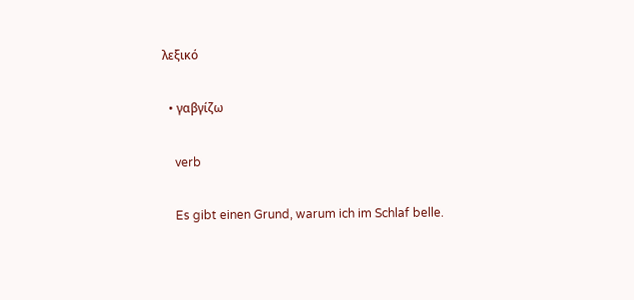λεξικό

  • γαβγίζω

    verb

    Es gibt einen Grund, warum ich im Schlaf belle.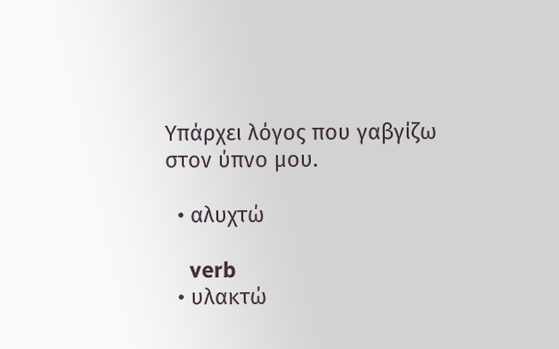Υπάρχει λόγος που γαβγίζω στον ύπνο μου.

  • αλυχτώ

    verb
  • υλακτώ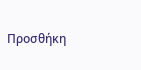Προσθήκη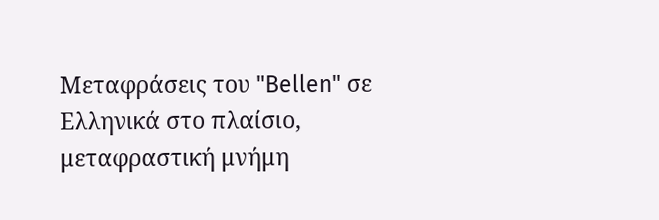Μεταφράσεις του "Bellen" σε Ελληνικά στο πλαίσιο, μεταφραστική μνήμη